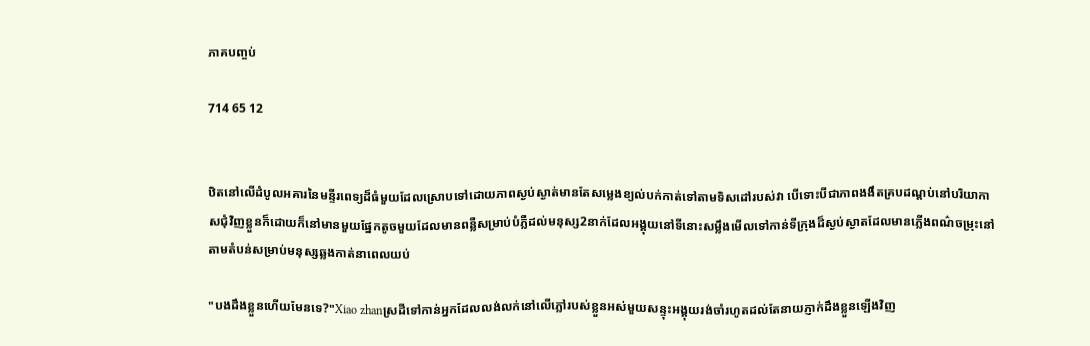ភាគបញ្ចប់

714 65 12


ឋិតនៅលើដំបូលអគារនៃមន្ទីរពេទ្យដ៏ធំមួយដែលស្រោបទៅដោយភាពស្ងប់ស្ងាត់មានតែសម្លេងខ្យល់បក់កាត់ទៅតាមទិសដៅរបស់វា បើទោះបីជាភាពងងឹតគ្របដណ្ដប់នៅបរិយាកាសជុំវិញខ្លួនក៏ដោយក៏នៅមានមួយផ្នែកតូចមួយដែលមានពន្លឺសម្រាប់បំភ្លឺដល់មនុស្ស2នាក់ដែលអង្គុយនៅទីនោះសម្លឹងមើលទៅកាន់ទីក្រុងដ៏ស្ងប់ស្ងាតដែលមានភ្លើងពណ៌ចម្រុះនៅតាមតំបន់សម្រាប់មនុស្សឆ្លងកាត់នាពេលយប់

"បងដឹងខ្លួនហើយមែនទេ?"Xiao zhanស្រដីទៅកាន់អ្នកដែលលង់លក់នៅលើភ្លៅរបស់ខ្លួនអស់មួយសន្ទុះអង្គុយរង់ចាំរហូតដល់តែនាយភ្ញាក់ដឹងខ្លួនឡើងវិញ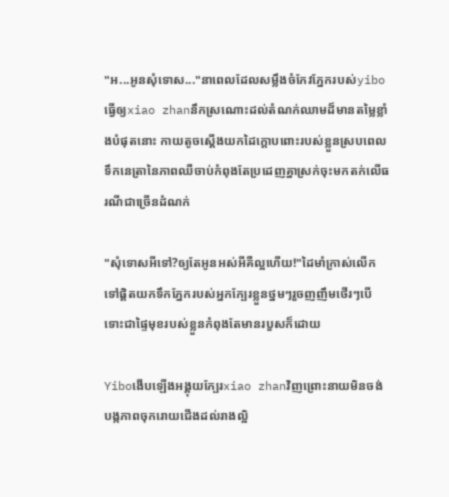"អ...អូនសុំទោស..."នាពេលដែលសម្លឹងចំកែវភ្នែករបស់yiboធ្វើឲ្យxiao zhanនឹកស្រណោះដល់តំណក់ឈាមដ៏មានតម្លៃខ្លាំងបំផុតនោះ កាយតូចស្ដើងយកដៃក្ដោបពោះរបស់ខ្លួនស្របពេលទឹកនេត្រានៃភាពឈឺចាប់កំពុងតែប្រដេញគ្នាស្រក់ចុះមកតក់លើធរណីជាច្រើនដំណក់

"សុំទោសអីទៅ?ឲ្យតែអូនអស់អីគឺល្អហើយ!"ដៃមាំក្រាស់លើកទៅផ្ដិតយកទឹកភ្នែករបស់អ្នកក្បែរខ្លួនថ្នមៗរួចញញឹមថើរៗបើទោះជាផ្ទៃមុខរបស់ខ្លួនកំពុងតែមានរបួសក៏ដោយ

Yiboងើបឡើងអង្គុយក្បែរxiao zhanវិញព្រោះនាយមិនចង់បង្កភាពចុករោយជើងដល់រាងល្អិ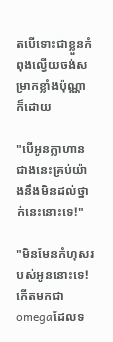តបើទោះជាខ្លួនកំពុងល្វើយចង់សម្រាកខ្លាំងប៉ុណ្ណាក៏ដោយ

"បើអូនក្លាហានជាងនេះគ្រប់យ៉ាងនឹងមិនដល់ថ្នាក់នេះនោះទេ!"

"មិនមែនកំហុសរបស់អូននោះទេ!កើតមកជាomegaដែលទ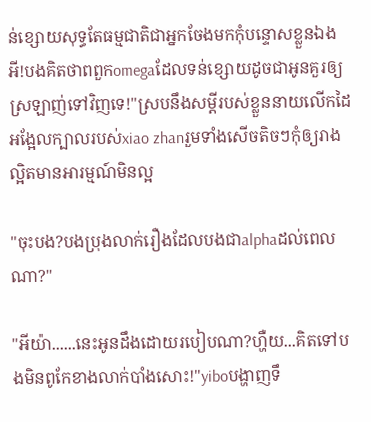ន់ខ្សោយសុទ្ធតែធម្មជាតិជាអ្នកចែងមកកុំបន្ទោសខ្លួនឯងអី!បងគិតថាពពួកomegaដែលទន់ខ្សោយដូចជាអូនគួរឲ្យស្រឡាញ់ទៅវិញទេ!"ស្របនឹងសម្ដីរបស់ខ្លួននាយលើកដៃអង្អែលក្បាលរបស់xiao zhanរួមទាំងសើចតិចៗកុំឲ្យរាងល្អិតមានអារម្មណ៍មិនល្អ

"ចុះបង?បងប្រុងលាក់រឿងដែលបងជាalphaដល់ពេលណា?"

"អីយ៉ា......នេះអូនដឹងដោយរបៀបណា?ហ្ហឺយ...គិតទៅបងមិនពូកែខាងលាក់បាំងសោះ!"yiboបង្ហាញទឹ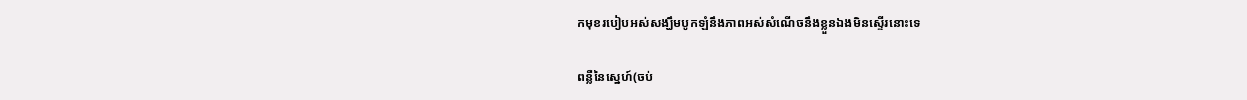កមុខរបៀបអស់សង្ឃឹមបូកឡំនឹងភាពអស់សំណើចនឹងខ្លួនឯងមិនស្ទើរនោះទេ

ពន្លឺនៃស្នេហ៍(ចប់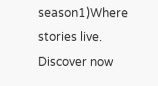season1)Where stories live. Discover now